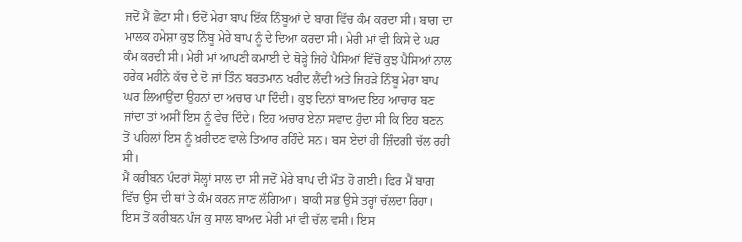ਜਦੋਂ ਮੈਂ ਛੋਟਾ ਸੀ। ਓਦੋਂ ਮੇਰਾ ਬਾਪ ਇੱਕ ਨਿੰਬੂਆਂ ਦੇ ਬਾਗ ਵਿੱਚ ਕੰਮ ਕਰਦਾ ਸੀ। ਬਾਗ ਦਾ ਮਾਲਕ ਹਮੇਸ਼ਾ ਕੁਝ ਨਿੰਬੂ ਮੇਰੇ ਬਾਪ ਨੂੰ ਦੇ ਦਿਆ ਕਰਦਾ ਸੀ। ਮੇਰੀ ਮਾਂ ਵੀ ਕਿਸੇ ਦੇ ਘਰ ਕੰਮ ਕਰਦੀ ਸੀ। ਮੇਰੀ ਮਾਂ ਆਪਣੀ ਕਮਾਈ ਦੇ ਥੋੜ੍ਹੇ ਜਿਹੇ ਪੈਸਿਆਂ ਵਿੱਚੋਂ ਕੁਝ ਪੈਸਿਆਂ ਨਾਲ ਹਰੇਕ ਮਹੀਨੇ ਕੱਚ ਦੇ ਦੋ ਜਾਂ ਤਿੰਨ ਬਰਤਮਾਨ ਖਰੀਦ ਲੈਂਦੀ ਅਤੇ ਜਿਹੜੇ ਨਿੰਬੂ ਮੇਰਾ ਬਾਪ ਘਰ ਲਿਆਉਂਦਾ ਉਹਨਾਂ ਦਾ ਅਚਾਰ ਪਾ ਦਿੰਦੀ। ਕੁਝ ਦਿਨਾਂ ਬਾਅਦ ਇਹ ਆਚਾਰ ਬਣ ਜਾਂਦਾ ਤਾਂ ਅਸੀਂ ਇਸ ਨੂੰ ਵੇਚ ਦਿੰਦੇ। ਇਹ ਅਚਾਰ ਏਨਾ ਸਵਾਦ ਹੁੰਦਾ ਸੀ ਕਿ ਇਹ ਬਣਨ ਤੋਂ ਪਹਿਲਾਂ ਇਸ ਨੂੰ ਖ਼ਰੀਦਣ ਵਾਲੇ ਤਿਆਰ ਰਹਿੰਦੇ ਸਨ। ਬਸ ਏਦਾਂ ਹੀ ਜ਼ਿੰਦਗੀ ਚੱਲ ਰਹੀ ਸੀ।
ਮੈਂ ਕਰੀਬਨ ਪੰਦਰਾਂ ਸੋਲ੍ਹਾਂ ਸਾਲ ਦਾ ਸੀ ਜਦੋਂ ਮੇਰੇ ਬਾਪ ਦੀ ਮੌਤ ਹੋ ਗਈ। ਫਿਰ ਮੈਂ ਬਾਗ ਵਿੱਚ ਉਸ ਦੀ ਥਾਂ ਤੇ ਕੰਮ ਕਰਨ ਜਾਣ ਲੱਗਿਆ। ਬਾਕੀ ਸਭ ਉਸੇ ਤਰ੍ਹਾਂ ਚੱਲਦਾ ਰਿਹਾ। ਇਸ ਤੋਂ ਕਰੀਬਨ ਪੰਜ ਕੁ ਸਾਲ ਬਾਅਦ ਮੇਰੀ ਮਾਂ ਵੀ ਚੱਲ ਵਸੀ। ਇਸ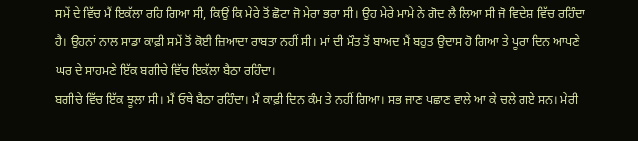ਸਮੇਂ ਦੇ ਵਿੱਚ ਮੈਂ ਇਕੱਲਾ ਰਹਿ ਗਿਆ ਸੀ, ਕਿਉਂ ਕਿ ਮੇਰੇ ਤੋਂ ਛੋਟਾ ਜੋ ਮੇਰਾ ਭਰਾ ਸੀ। ਉਹ ਮੇਰੇ ਮਾਮੇ ਨੇ ਗੋਦ ਲੈ ਲਿਆ ਸੀ ਜੋ ਵਿਦੇਸ਼ ਵਿੱਚ ਰਹਿੰਦਾ ਹੈ। ਉਹਨਾਂ ਨਾਲ ਸਾਡਾ ਕਾਫ਼ੀ ਸਮੇਂ ਤੋਂ ਕੋਈ ਜ਼ਿਆਦਾ ਰਾਬਤਾ ਨਹੀਂ ਸੀ। ਮਾਂ ਦੀ ਮੌਤ ਤੋਂ ਬਾਅਦ ਮੈਂ ਬਹੁਤ ਉਦਾਸ ਹੋ ਗਿਆ ਤੇ ਪੂਰਾ ਦਿਨ ਆਪਣੇ ਘਰ ਦੇ ਸਾਹਮਣੇ ਇੱਕ ਬਗੀਚੇ ਵਿੱਚ ਇਕੱਲਾ ਬੈਠਾ ਰਹਿੰਦਾ।
ਬਗੀਚੇ ਵਿੱਚ ਇੱਕ ਝੂਲਾ ਸੀ। ਮੈਂ ਓਥੇ ਬੈਠਾ ਰਹਿੰਦਾ। ਮੈਂ ਕਾਫ਼ੀ ਦਿਨ ਕੰਮ ਤੇ ਨਹੀਂ ਗਿਆ। ਸਭ ਜਾਣ ਪਛਾਣ ਵਾਲੇ ਆ ਕੇ ਚਲੇ ਗਏ ਸਨ। ਮੇਰੀ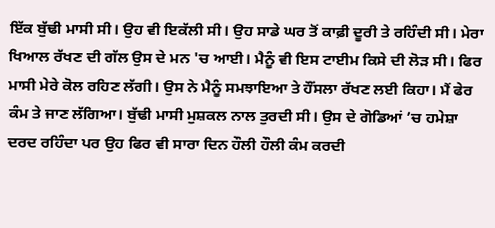ਇੱਕ ਬੁੱਢੀ ਮਾਸੀ ਸੀ। ਉਹ ਵੀ ਇਕੱਲੀ ਸੀ। ਉਹ ਸਾਡੇ ਘਰ ਤੋਂ ਕਾਫ਼ੀ ਦੂਰੀ ਤੇ ਰਹਿੰਦੀ ਸੀ। ਮੇਰਾ ਖਿਆਲ ਰੱਖਣ ਦੀ ਗੱਲ ਉਸ ਦੇ ਮਨ 'ਚ ਆਈ। ਮੈਨੂੰ ਵੀ ਇਸ ਟਾਈਮ ਕਿਸੇ ਦੀ ਲੋੜ ਸੀ। ਫਿਰ ਮਾਸੀ ਮੇਰੇ ਕੋਲ ਰਹਿਣ ਲੱਗੀ। ਉਸ ਨੇ ਮੈਨੂੰ ਸਮਝਾਇਆ ਤੇ ਹੌਂਸਲਾ ਰੱਖਣ ਲਈ ਕਿਹਾ। ਮੈਂ ਫੇਰ ਕੰਮ ਤੇ ਜਾਣ ਲੱਗਿਆ। ਬੁੱਢੀ ਮਾਸੀ ਮੁਸ਼ਕਲ ਨਾਲ ਤੁਰਦੀ ਸੀ। ਉਸ ਦੇ ਗੋਡਿਆਂ ’ਚ ਹਮੇਸ਼ਾ ਦਰਦ ਰਹਿੰਦਾ ਪਰ ਉਹ ਫਿਰ ਵੀ ਸਾਰਾ ਦਿਨ ਹੌਲੀ ਹੌਲੀ ਕੰਮ ਕਰਦੀ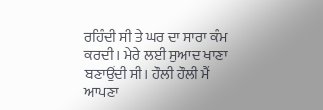ਰਹਿੰਦੀ ਸੀ ਤੇ ਘਰ ਦਾ ਸਾਰਾ ਕੰਮ ਕਰਦੀ। ਮੇਰੇ ਲਈ ਸੁਆਦ ਖਾਣਾ ਬਣਾਉਂਦੀ ਸੀ। ਹੌਲੀ ਹੌਲੀ ਮੈਂ ਆਪਣਾ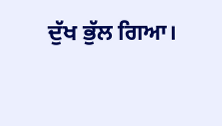ਦੁੱਖ ਭੁੱਲ ਗਿਆ।